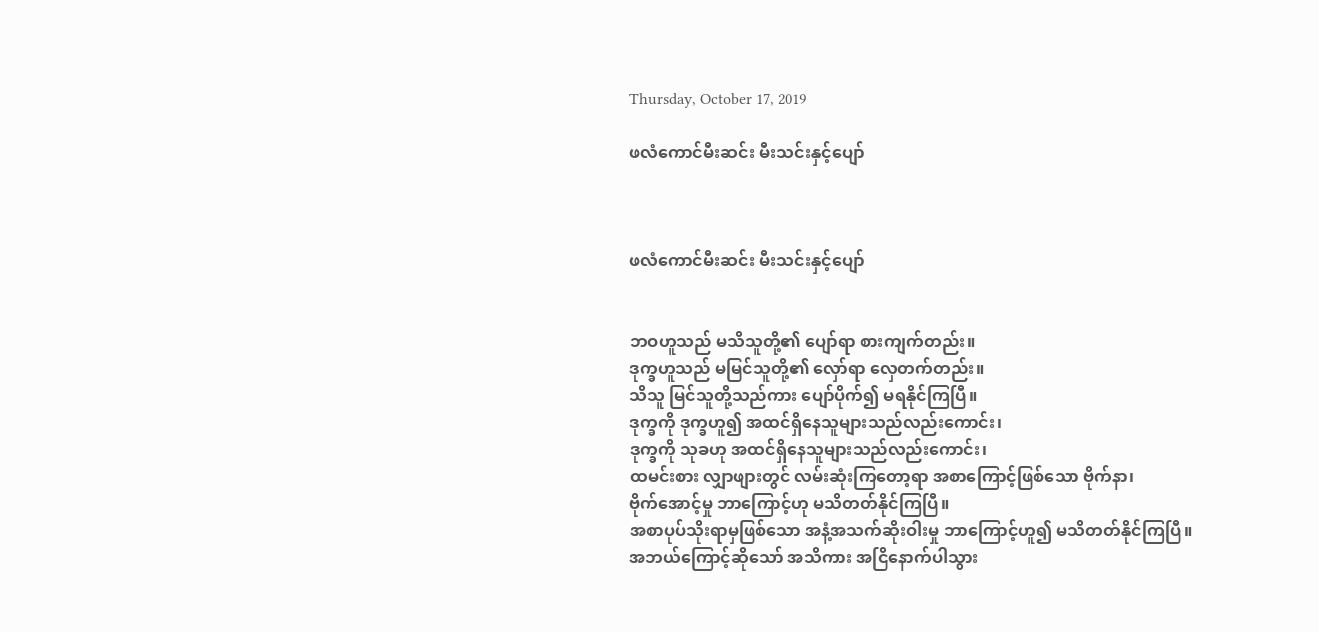Thursday, October 17, 2019

ဖလံကောင်မီးဆင်း မီးသင်းနှင့်ပျော်



ဖလံကောင်မီးဆင်း မီးသင်းနှင့်ပျော်


ဘဝဟူသည် မသိသူတို့၏ ပျော်ရာ စားကျက်တည်း။
ဒုက္ခဟူသည် မမြင်သူတို့၏ လှော်ရာ လှေတက်တည်း။
သိသူ မြင်သူတို့သည်ကား ပျော်ပိုက်၍ မရနိုင်ကြပြီ။
ဒုက္ခကို ဒုက္ခဟူ၍ အထင်ရှိနေသူများသည်လည်းကောင်း၊
ဒုက္ခကို သုခဟု အထင်ရှိနေသူများသည်လည်းကောင်း၊
ထမင်းစား လျှာဖျားတွင် လမ်းဆုံးကြတော့ရာ အစာကြောင့်ဖြစ်သော ဗိုက်နာ၊
ဗိုက်အောင့်မှု ဘာကြောင့်ဟု မသိတတ်နိုင်ကြပြီ။
အစာပုပ်သိုးရာမှဖြစ်သော အနံ့အသက်ဆိုးဝါးမှု ဘာကြောင့်ဟူ၍ မသိတတ်နိုင်ကြပြီ။
အဘယ်ကြောင့်ဆိုသော် အသိကား အငြိနောက်ပါသွား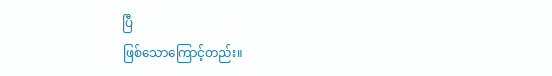ပြီ
ဖြစ်သောကြောင့်တည်း။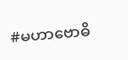#မဟာဗောဓိ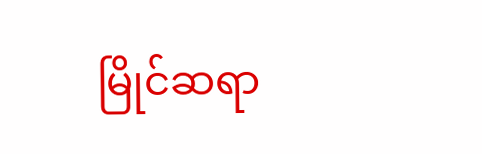မြိုင်ဆရာ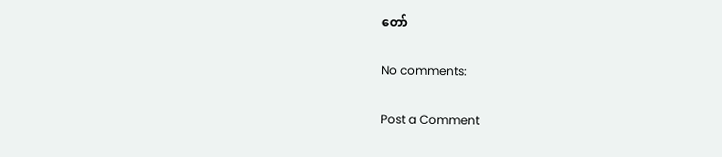တော်

No comments:

Post a Comment